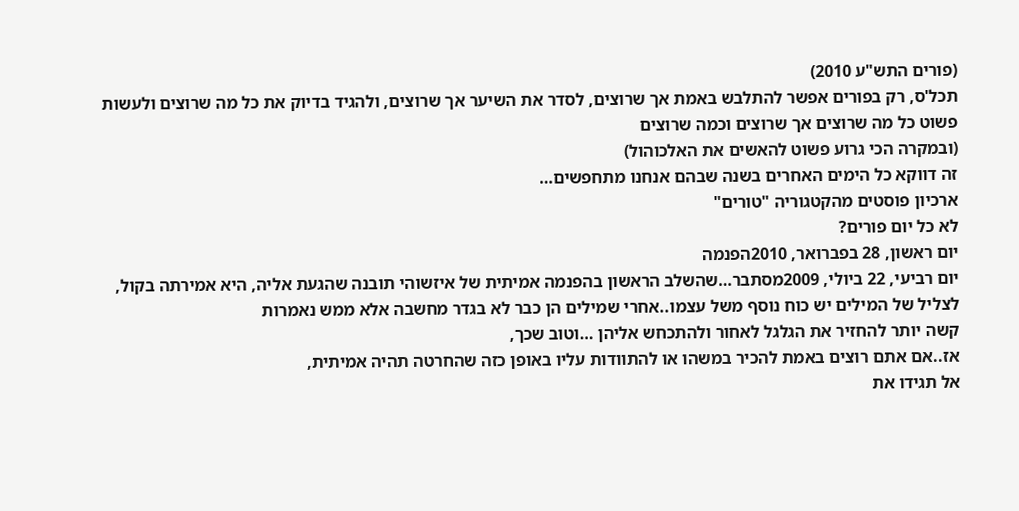(פורים התש"ע 2010)
תכל'ס, רק בפורים אפשר להתלבש באמת אך שרוצים, לסדר את השיער אך שרוצים, ולהגיד בדיוק את כל מה שרוצים ולעשות פשוט כל מה שרוצים אך שרוצים וכמה שרוצים
(ובמקרה הכי גרוע פשוט להאשים את האלכוהול)
זה דווקא כל הימים האחרים בשנה שבהם אנחנו מתחפשים…
ארכיון פוסטים מהקטגוריה "טורים"
לא כל יום פורים?
יום ראשון, 28 בפברואר, 2010הפנמה
יום רביעי, 22 ביולי, 2009מסתבר…שהשלב הראשון בהפנמה אמיתית של איזשוהי תובנה שהגעת אליה, היא אמירתה בקול,
לצליל של המילים יש כוח נוסף משל עצמו..אחרי שמילים הן כבר לא בגדר מחשבה אלא ממש נאמרות
קשה יותר להחזיר את הגלגל לאחור ולהתכחש אליהן …וטוב שכך,
אז..אם אתם רוצים באמת להכיר במשהו או להתוודות עליו באופן כזה שהחרטה תהיה אמיתית,
אל תגידו את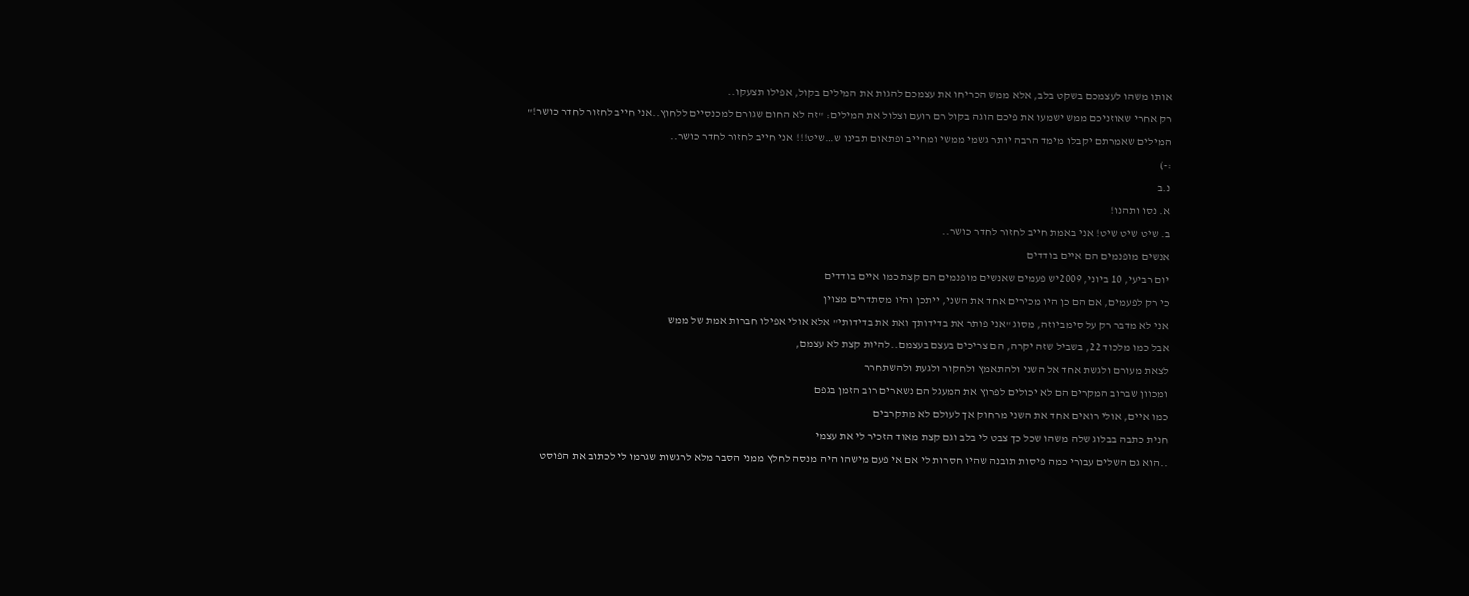אותו משהו לעצמכם בשקט בלב, אלא ממש הכריחו את עצמכם להגות את המילים בקול, אפילו תצעקו..
רק אחרי שאוזניכם ממש ישמעו את פיכם הוגה בקול רם רועם וצלול את המילים: "זה לא החום שגורם למכנסיים ללחוץ..אני חייב לחזור לחדר כושר!" המילים שאמרתם יקבלו מימד הרבה יותר גשמי ממשי ומחייב ופתאום תבינו ש…שיט!!! אני חייב לחזור לחדר כושר..
:-)
נ.ב
א. נסו ותהנו!
ב. שיט שיט שיט! אני באמת חייב לחזור לחדר כושר..
אנשים מופנמים הם איים בודדים
יום רביעי, 10 ביוני, 2009יש פעמים שאנשים מופנמים הם קצת כמו איים בודדים
כי רק לפעמים, אם הם כן היו מכירים אחד את השני, ייתכן והיו מסתדרים מצוין
אני לא מדבר רק על סימביוזה, מסוג "אני פותר את בדידותך ואת את בדידותי" אלא אולי אפילו חברות אמת של ממש
אבל כמו מלכוד 22, בשביל שזה יקרה, הם צריכים בעצם בעצמם..להיות קצת לא עצמם,
לצאת מעורם ולגשת אחד אל השני ולהתאמץ ולחקור ולגעת ולהשתחרר
ומכוון שברוב המקרים הם לא יכולים לפרוץ את המעגל הם נשארים רוב הזמן בגפם
כמו איים, אולי רואים אחד את השני מרחוק אך לעולם לא מתקרבים
חנית כתבה בבלוג שלה משהו שכל כך צבט לי בלב וגם קצת מאוד הזכיר לי את עצמי
..הוא גם השלים עבורי כמה פיסות תובנה שהיו חסרות לי אם אי פעם מישהו היה מנסה לחלץ ממני הסבר מלא לרגשות שגרמו לי לכתוב את הפוסט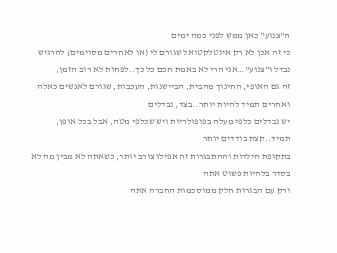ה"צנוע" כאן ממש לפני כמה ימים
כי זה אכן לא רק אינטלקטואל שגורם לי (או לאחרים מסוימים) להרגיש נבדל ו"צנוע"…אני הרי לא באמת חכם כל כך..לפחות לא רוב הזמן,
זה גם האופי, החינוך מהבית, הביישנות, העכבות, שגורם לאנשים כאלה ואחרים תמיד להיות יותר..בצד, נבדלים
יש נבדלים כלפי מעלה בפופולריות ויש שכלפי מטה, אבל בכל אופן, תמיד..קצת בודדים יותר
בתקופת הילדות וההתבגרות זה אפילו צורב יותר, כשאתה לא מבין מה לא בסדר בלהיות פשוט אתה
ורק עם הבגרות חלק ממוסכמות החברה אתה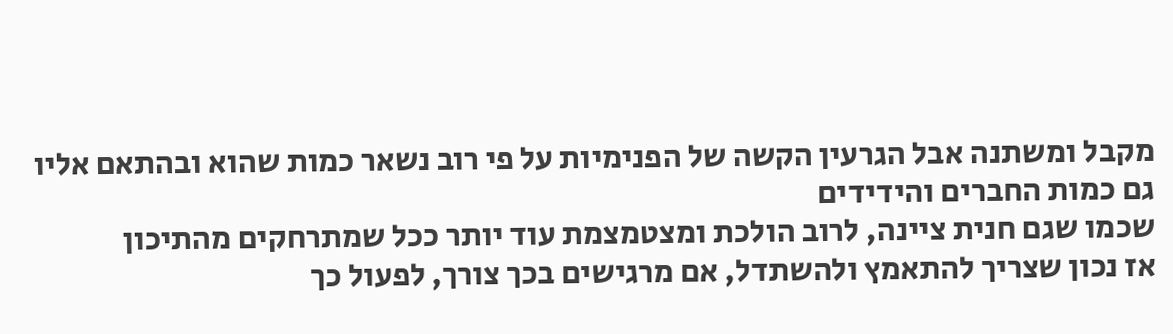מקבל ומשתנה אבל הגרעין הקשה של הפנימיות על פי רוב נשאר כמות שהוא ובהתאם אליו גם כמות החברים והידידים
שכמו שגם חנית ציינה, לרוב הולכת ומצטמצמת עוד יותר ככל שמתרחקים מהתיכון
אז נכון שצריך להתאמץ ולהשתדל, אם מרגישים בכך צורך, לפעול כך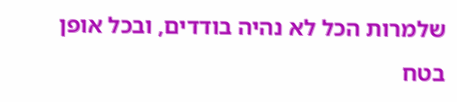שלמרות הכל לא נהיה בודדים, ובכל אופן בטח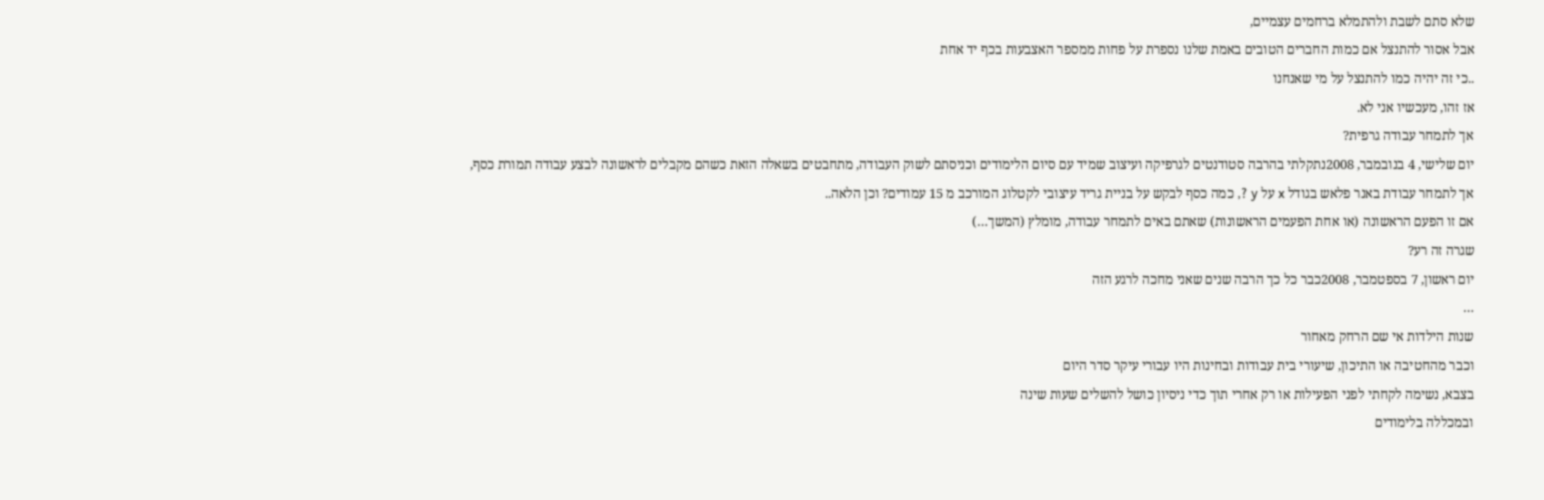שלא סתם לשבת ולהתמלא ברחמים עצמיים,
אבל אסור להתנצל אם כמות החברים הטובים באמת שלנו נספרת על פחות ממספר האצבעות בכף יד אחת
..כי זה יהיה כמו להתנצל על מי שאנחנו
אז זהו, מעכשיו אני לא.
אך לתמחר עבודה גרפית?
יום שלישי, 4 בנובמבר, 2008נתקלתי בהרבה סטודנטים לגרפיקה ועיצוב שמיד עם סיום הלימודים וכניסתם לשוק העבודה, מתחבטים בשאלה הזאת כשהם מקבלים לראשונה לבצע עבודה תמורת כסף,
אך לתמחר עבודת באנר פלאש בגודל x על y ?, כמה כסף לבקש על בניית גריד עיצובי לקטלוג המורכב מ 15 עמודים? וכן הלאה..
אם זו הפעם הראשונה (או אחת הפעמים הראשונות) שאתם באים לתמחר עבודה, מומלץ (המשך…)
שגרה זה רע?
יום ראשון, 7 בספטמבר, 2008כבר כל כך הרבה שנים שאני מחכה לרגע הזה
…
שנות הילדות אי שם הרחק מאחור
וכבר מהחטיבה או התיכון, שיעורי בית עבודות ובחינות היו עבורי עיקר סדר היום
בצבא, נשימה לקחתי לפני הפעילות או רק אחרי תוך כדי ניסיון כושל להשלים שעות שינה
ובמכללה בלימודים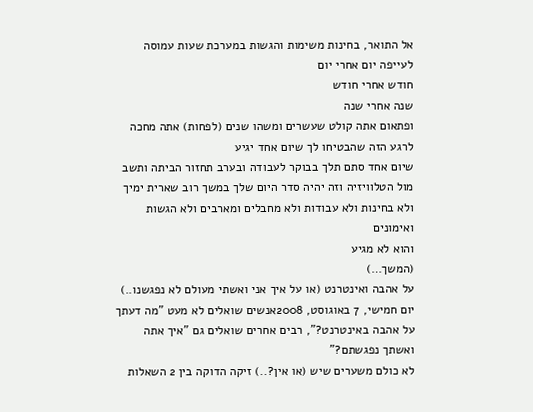אל התואר, בחינות משימות והגשות במערכת שעות עמוסה לעייפה יום אחרי יום
חודש אחרי חודש
שנה אחרי שנה
ופתאום אתה קולט שעשרים ומשהו שנים (לפחות) אתה מחכה לרגע הזה שהבטיחו לך שיום אחד יגיע
שיום אחד סתם תלך בבוקר לעבודה ובערב תחזור הביתה ותשב מול הטלוויזיה וזה יהיה סדר היום שלך במשך רוב שארית ימיך
ולא בחינות ולא עבודות ולא מחבלים ומארבים ולא הגשות ואימונים
והוא לא מגיע
(המשך…)
על אהבה ואינטרנט (או על איך אני ואשתי מעולם לא נפגשנו..)
יום חמישי, 7 באוגוסט, 2008אנשים שואלים לא מעט "מה דעתך על אהבה באינטרנט?", רבים אחרים שואלים גם "איך אתה ואשתך נפגשתם?"
לא כולם משערים שיש (או אין?..) זיקה הדוקה בין 2 השאלות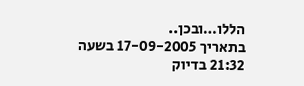הללו…ובכן..
בתאריך 17-09-2005 בשעה 21:32 בדיוק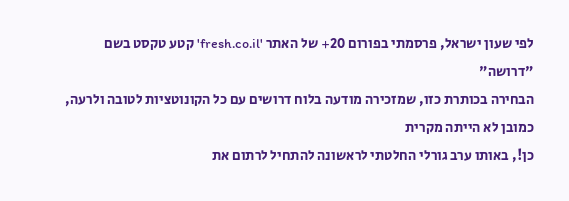לפי שעון ישראל, פרסמתי בפורום 20+ של האתר 'fresh.co.il' קטע טקסט בשם "דרושה"
הבחירה בכותרת כזו, שמזכירה מודעה בלוח דרושים עם כל הקונוטציות לטובה ולרעה, כמובן לא הייתה מקרית
כן!, באותו ערב גורלי החלטתי לראשונה להתחיל לרתום את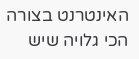האינטרנט בצורה הכי גלויה שיש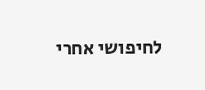לחיפושי אחרי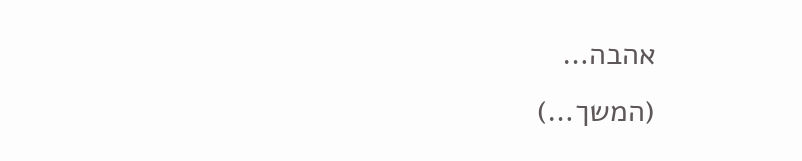אהבה…
(המשך…)